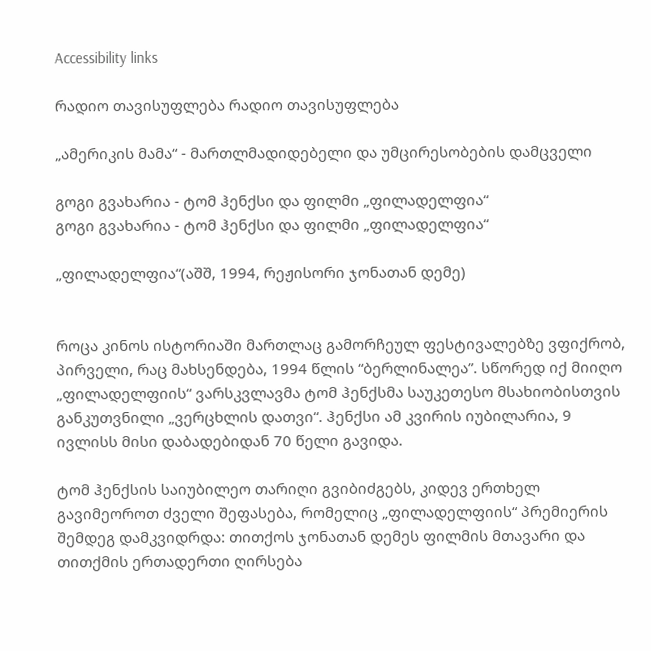Accessibility links

რადიო თავისუფლება რადიო თავისუფლება

„ამერიკის მამა“ - მართლმადიდებელი და უმცირესობების დამცველი

გოგი გვახარია - ტომ ჰენქსი და ფილმი „ფილადელფია“
გოგი გვახარია - ტომ ჰენქსი და ფილმი „ფილადელფია“

„ფილადელფია“(აშშ, 1994, რეჟისორი ჯონათან დემე)


როცა კინოს ისტორიაში მართლაც გამორჩეულ ფესტივალებზე ვფიქრობ, პირველი, რაც მახსენდება, 1994 წლის “ბერლინალეა”. სწორედ იქ მიიღო „ფილადელფიის“ ვარსკვლავმა ტომ ჰენქსმა საუკეთესო მსახიობისთვის განკუთვნილი „ვერცხლის დათვი“. ჰენქსი ამ კვირის იუბილარია, 9 ივლისს მისი დაბადებიდან 70 წელი გავიდა.

ტომ ჰენქსის საიუბილეო თარიღი გვიბიძგებს, კიდევ ერთხელ გავიმეოროთ ძველი შეფასება, რომელიც „ფილადელფიის“ პრემიერის შემდეგ დამკვიდრდა: თითქოს ჯონათან დემეს ფილმის მთავარი და თითქმის ერთადერთი ღირსება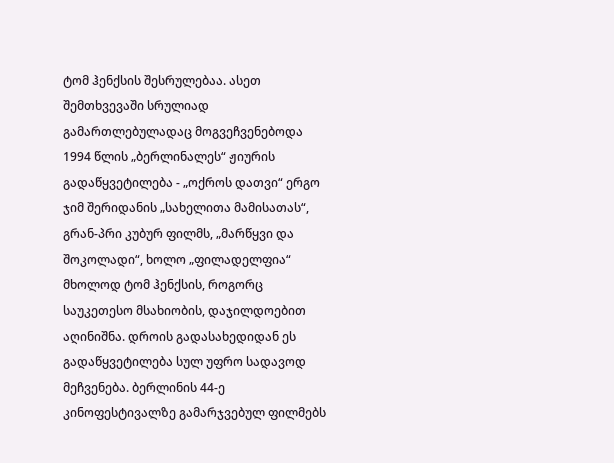ტომ ჰენქსის შესრულებაა. ასეთ შემთხვევაში სრულიად გამართლებულადაც მოგვეჩვენებოდა 1994 წლის „ბერლინალეს“ ჟიურის გადაწყვეტილება - „ოქროს დათვი“ ერგო ჯიმ შერიდანის „სახელითა მამისათას“, გრან-პრი კუბურ ფილმს, „მარწყვი და შოკოლადი“, ხოლო „ფილადელფია“ მხოლოდ ტომ ჰენქსის, როგორც საუკეთესო მსახიობის, დაჯილდოებით აღინიშნა. დროის გადასახედიდან ეს გადაწყვეტილება სულ უფრო სადავოდ მეჩვენება. ბერლინის 44-ე კინოფესტივალზე გამარჯვებულ ფილმებს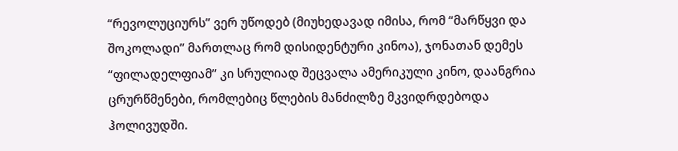“რევოლუციურს” ვერ უწოდებ (მიუხედავად იმისა, რომ “მარწყვი და შოკოლადი” მართლაც რომ დისიდენტური კინოა), ჯონათან დემეს “ფილადელფიამ” კი სრულიად შეცვალა ამერიკული კინო, დაანგრია ცრურწმენები, რომლებიც წლების მანძილზე მკვიდრდებოდა ჰოლივუდში.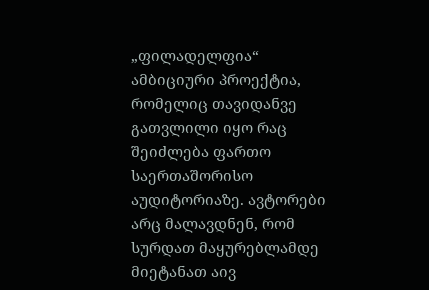„ფილადელფია“ ამბიციური პროექტია, რომელიც თავიდანვე გათვლილი იყო რაც შეიძლება ფართო საერთაშორისო აუდიტორიაზე. ავტორები არც მალავდნენ, რომ სურდათ მაყურებლამდე მიეტანათ აივ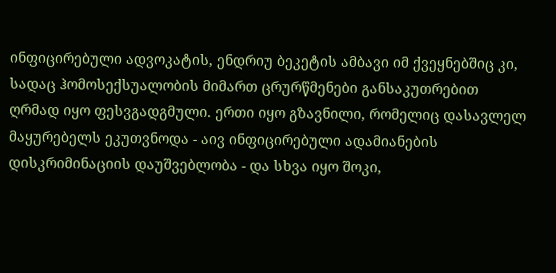ინფიცირებული ადვოკატის, ენდრიუ ბეკეტის ამბავი იმ ქვეყნებშიც კი, სადაც ჰომოსექსუალობის მიმართ ცრურწმენები განსაკუთრებით ღრმად იყო ფესვგადგმული. ერთი იყო გზავნილი, რომელიც დასავლელ მაყურებელს ეკუთვნოდა - აივ ინფიცირებული ადამიანების დისკრიმინაციის დაუშვებლობა - და სხვა იყო შოკი,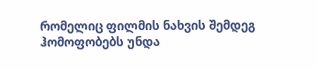რომელიც ფილმის ნახვის შემდეგ ჰომოფობებს უნდა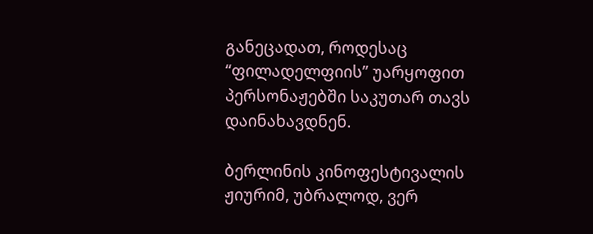განეცადათ, როდესაც “ფილადელფიის” უარყოფით პერსონაჟებში საკუთარ თავს დაინახავდნენ.

ბერლინის კინოფესტივალის ჟიურიმ, უბრალოდ, ვერ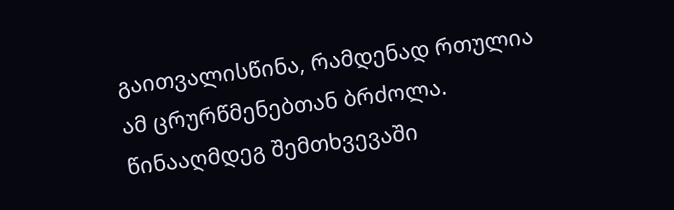გაითვალისწინა, რამდენად რთულია ამ ცრურწმენებთან ბრძოლა. წინააღმდეგ შემთხვევაში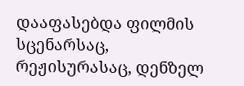დააფასებდა ფილმის სცენარსაც, რეჟისურასაც, დენზელ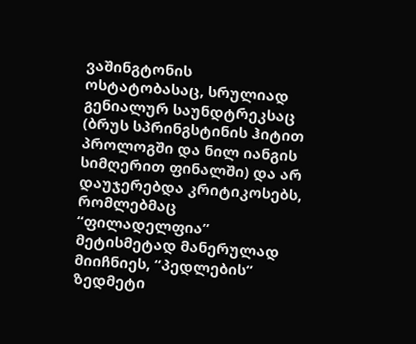ვაშინგტონის ოსტატობასაც, სრულიად გენიალურ საუნდტრეკსაც (ბრუს სპრინგსტინის ჰიტით პროლოგში და ნილ იანგის სიმღერით ფინალში) და არ დაუჯერებდა კრიტიკოსებს, რომლებმაც “ფილადელფია” მეტისმეტად მანერულად მიიჩნიეს, “პედლების” ზედმეტი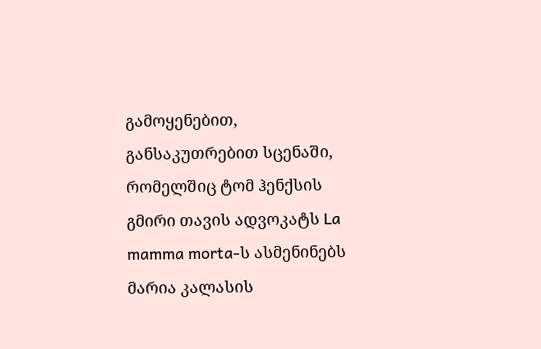გამოყენებით, განსაკუთრებით სცენაში, რომელშიც ტომ ჰენქსის გმირი თავის ადვოკატს La mamma morta-ს ასმენინებს მარია კალასის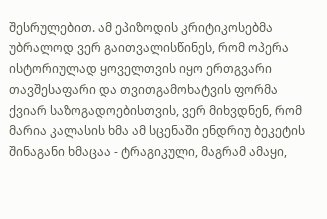შესრულებით. ამ ეპიზოდის კრიტიკოსებმა უბრალოდ ვერ გაითვალისწინეს, რომ ოპერა ისტორიულად ყოველთვის იყო ერთგვარი თავშესაფარი და თვითგამოხატვის ფორმა ქვიარ საზოგადოებისთვის, ვერ მიხვდნენ, რომ მარია კალასის ხმა ამ სცენაში ენდრიუ ბეკეტის შინაგანი ხმაცაა - ტრაგიკული, მაგრამ ამაყი,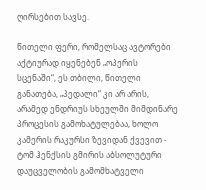ღირსებით სავსე.

წითელი ფერი, რომელსაც ავტორები აქტიურად იყენებენ „ოპერის სცენაში“, ეს თბილი, წითელი განათება, „პედალი“ კი არ არის, არამედ ენდრიუს სხეულში მიმდინარე პროცესის გამოხატულებაა, ხოლო კამერის რაკურსი ზევიდან ქვევით - ტომ ჰენქსის გმირის აბსოლუტური დაუცველობის გამომხატველი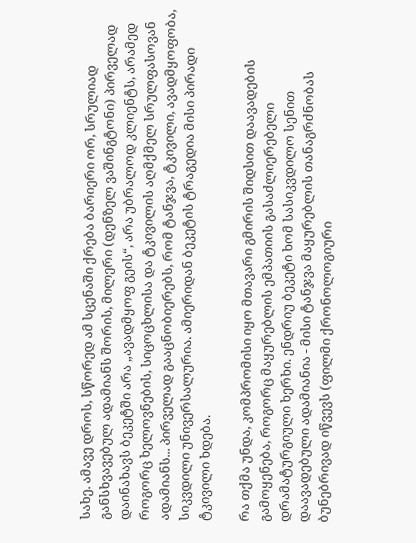სახე. ამავე დროს, სწორედ ამ სცენაში ქრება ბარიერი ორ, სრულიად განსხვავებულ ადამიანს შორის, მილერი (დენზელ ვაშინგტონი) პირველად დაინახავს ბეკეტში არა „ავადმყოფ გეის“, არა უბრალოდ კლიენტს, არამედ როგორც ხელოვნების, სიცოცხლისა და ტკივილის აღმქმელ სრულფასოვან ადამიანს... პირველად გააცნობიერებს, რომ ტანჯვა, ტკივილი, ავადმყოფობა, სიკვდილი უნივერსალურია. ამიერიდან ბეკეტის ტრაგედია მისი პირადი ტკივილი ხდება.

რა თქმა უნდა, კომპრომისი იყო მთავარი გმირის შიდსით დაავადების გამოყენება, როგორც მაყურებლის ემპათიის გასაძლიერებელი დრამატურგიული ხერხი. ენდრიუ ბეკეტი ხომ სასიკვდილო სენით დაავადებული ადამიანია - მისი ტანჯვა მაყურებლის თანაგრძნობას ბუნებრივად იწვევს (ფილმი ქრონოლოგიური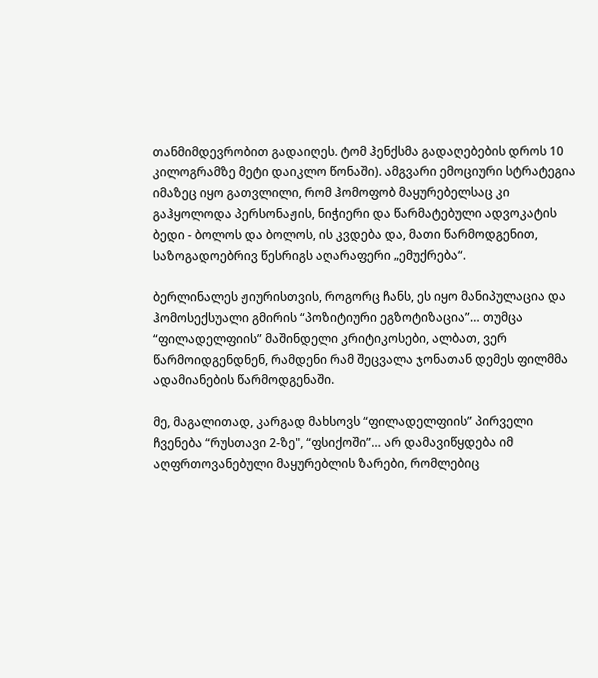თანმიმდევრობით გადაიღეს. ტომ ჰენქსმა გადაღებების დროს 10 კილოგრამზე მეტი დაიკლო წონაში). ამგვარი ემოციური სტრატეგია იმაზეც იყო გათვლილი, რომ ჰომოფობ მაყურებელსაც კი გაჰყოლოდა პერსონაჟის, ნიჭიერი და წარმატებული ადვოკატის ბედი - ბოლოს და ბოლოს, ის კვდება და, მათი წარმოდგენით, საზოგადოებრივ წესრიგს აღარაფერი „ემუქრება“.

ბერლინალეს ჟიურისთვის, როგორც ჩანს, ეს იყო მანიპულაცია და ჰომოსექსუალი გმირის “პოზიტიური ეგზოტიზაცია”… თუმცა “ფილადელფიის” მაშინდელი კრიტიკოსები, ალბათ, ვერ წარმოიდგენდნენ, რამდენი რამ შეცვალა ჯონათან დემეს ფილმმა ადამიანების წარმოდგენაში.

მე, მაგალითად, კარგად მახსოვს “ფილადელფიის” პირველი ჩვენება “რუსთავი 2-ზე", “ფსიქოში”… არ დამავიწყდება იმ აღფრთოვანებული მაყურებლის ზარები, რომლებიც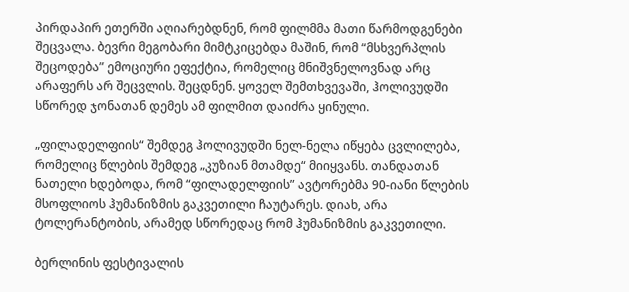პირდაპირ ეთერში აღიარებდნენ, რომ ფილმმა მათი წარმოდგენები შეცვალა. ბევრი მეგობარი მიმტკიცებდა მაშინ, რომ “მსხვერპლის შეცოდება” ემოციური ეფექტია, რომელიც მნიშვნელოვნად არც არაფერს არ შეცვლის. შეცდნენ. ყოველ შემთხვევაში, ჰოლივუდში სწორედ ჯონათან დემეს ამ ფილმით დაიძრა ყინული.

„ფილადელფიის“ შემდეგ ჰოლივუდში ნელ-ნელა იწყება ცვლილება, რომელიც წლების შემდეგ „კუზიან მთამდე“ მიიყვანს. თანდათან ნათელი ხდებოდა, რომ “ფილადელფიის” ავტორებმა 90-იანი წლების მსოფლიოს ჰუმანიზმის გაკვეთილი ჩაუტარეს. დიახ, არა ტოლერანტობის, არამედ სწორედაც რომ ჰუმანიზმის გაკვეთილი.

ბერლინის ფესტივალის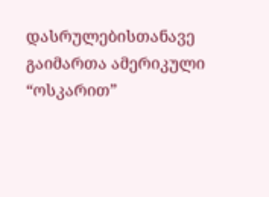დასრულებისთანავე გაიმართა ამერიკული “ოსკარით”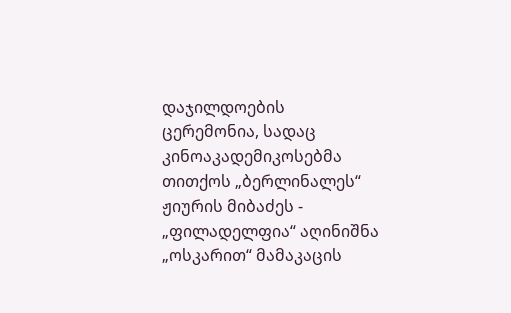დაჯილდოების ცერემონია, სადაც კინოაკადემიკოსებმა თითქოს „ბერლინალეს“ ჟიურის მიბაძეს - „ფილადელფია“ აღინიშნა „ოსკარით“ მამაკაცის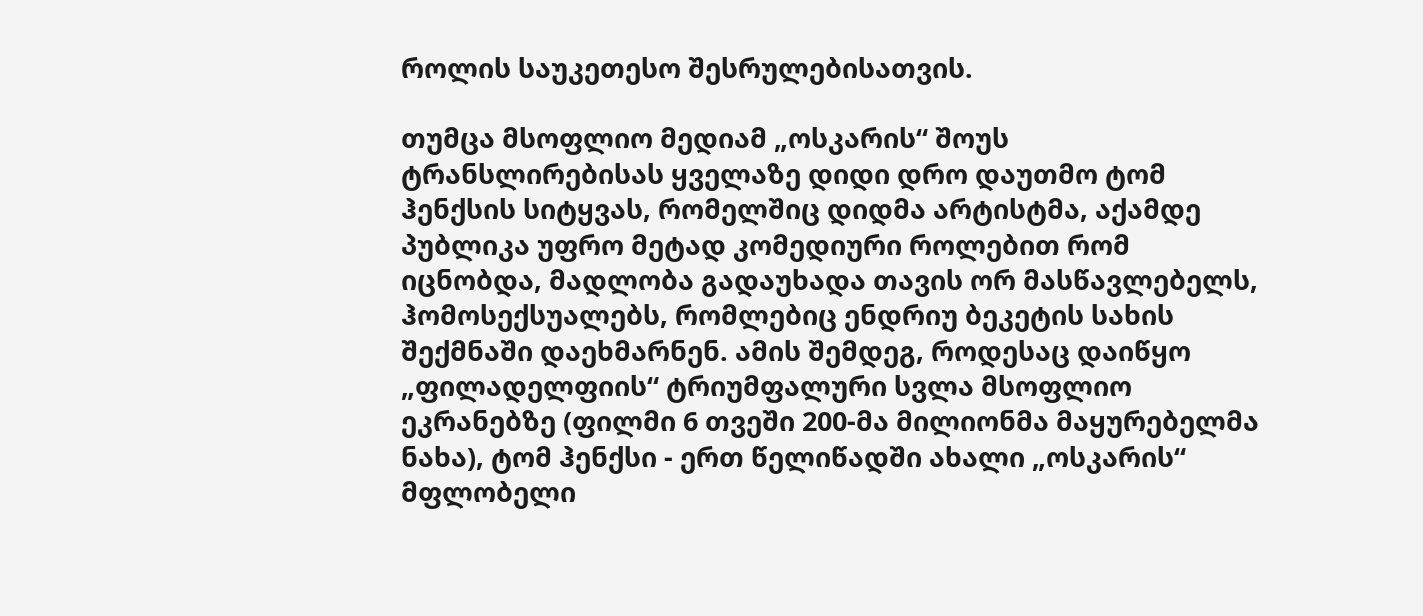როლის საუკეთესო შესრულებისათვის.

თუმცა მსოფლიო მედიამ „ოსკარის“ შოუს ტრანსლირებისას ყველაზე დიდი დრო დაუთმო ტომ ჰენქსის სიტყვას, რომელშიც დიდმა არტისტმა, აქამდე პუბლიკა უფრო მეტად კომედიური როლებით რომ იცნობდა, მადლობა გადაუხადა თავის ორ მასწავლებელს, ჰომოსექსუალებს, რომლებიც ენდრიუ ბეკეტის სახის შექმნაში დაეხმარნენ. ამის შემდეგ, როდესაც დაიწყო „ფილადელფიის“ ტრიუმფალური სვლა მსოფლიო ეკრანებზე (ფილმი 6 თვეში 200-მა მილიონმა მაყურებელმა ნახა), ტომ ჰენქსი - ერთ წელიწადში ახალი „ოსკარის“ მფლობელი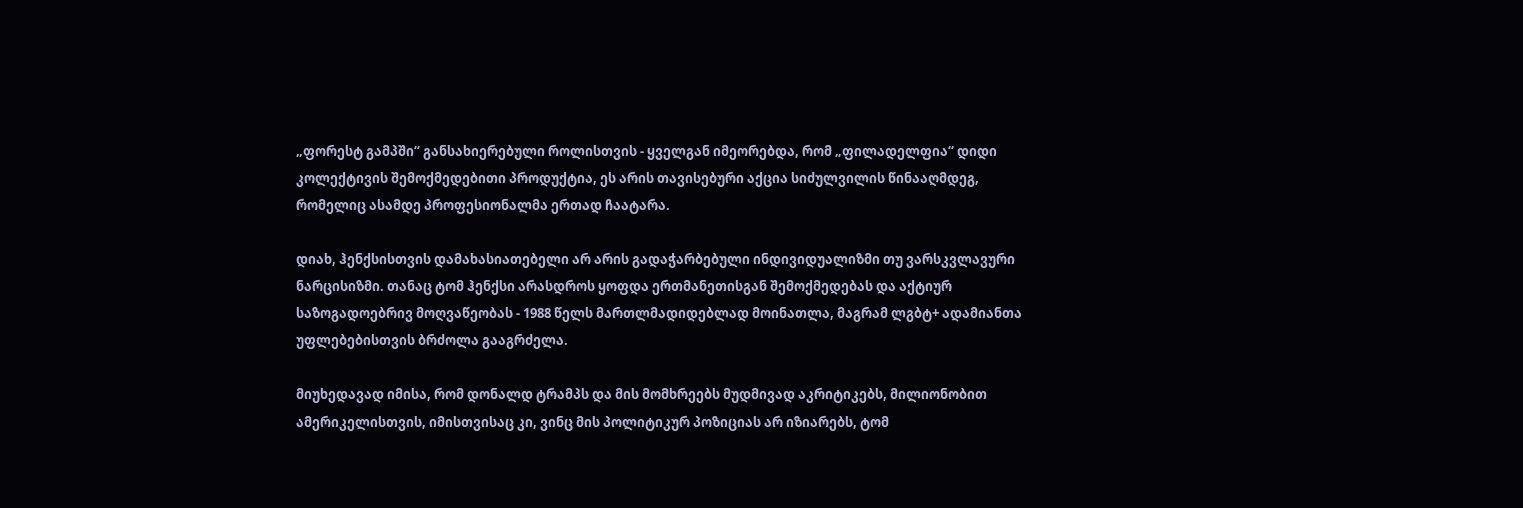„ფორესტ გამპში“ განსახიერებული როლისთვის - ყველგან იმეორებდა, რომ „ფილადელფია“ დიდი კოლექტივის შემოქმედებითი პროდუქტია, ეს არის თავისებური აქცია სიძულვილის წინააღმდეგ, რომელიც ასამდე პროფესიონალმა ერთად ჩაატარა.

დიახ, ჰენქსისთვის დამახასიათებელი არ არის გადაჭარბებული ინდივიდუალიზმი თუ ვარსკვლავური ნარცისიზმი. თანაც ტომ ჰენქსი არასდროს ყოფდა ერთმანეთისგან შემოქმედებას და აქტიურ საზოგადოებრივ მოღვაწეობას - 1988 წელს მართლმადიდებლად მოინათლა, მაგრამ ლგბტ+ ადამიანთა უფლებებისთვის ბრძოლა გააგრძელა.

მიუხედავად იმისა, რომ დონალდ ტრამპს და მის მომხრეებს მუდმივად აკრიტიკებს, მილიონობით ამერიკელისთვის, იმისთვისაც კი, ვინც მის პოლიტიკურ პოზიციას არ იზიარებს, ტომ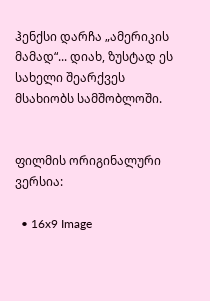ჰენქსი დარჩა „ამერიკის მამად“... დიახ, ზუსტად ეს სახელი შეარქვეს მსახიობს სამშობლოში.


ფილმის ორიგინალური ვერსია:

  • 16x9 Image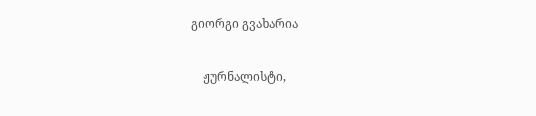გიორგი გვახარია

    ჟურნალისტი,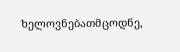ხელოვნებათმცოდნე,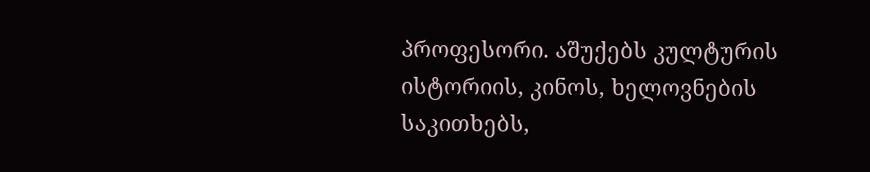პროფესორი. აშუქებს კულტურის ისტორიის, კინოს, ხელოვნების საკითხებს,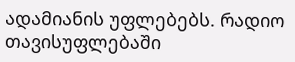ადამიანის უფლებებს. რადიო თავისუფლებაში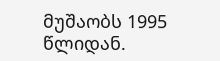მუშაობს 1995 წლიდან.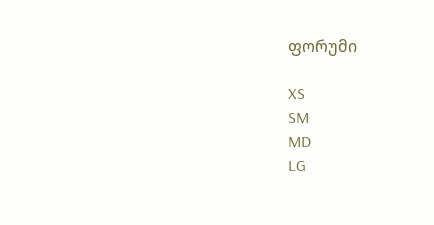ფორუმი

XS
SM
MD
LG